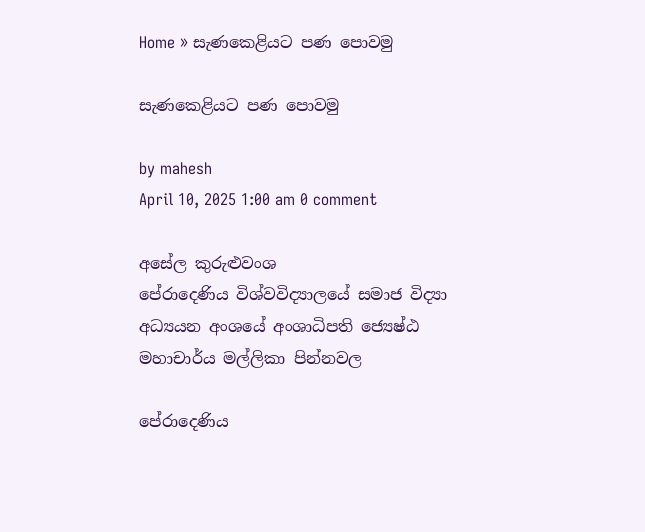Home » සැණකෙළියට පණ පොවමු

සැණකෙළියට පණ පොවමු

by mahesh
April 10, 2025 1:00 am 0 comment

අසේල කුරුළුවංශ
පේරාදෙණිය විශ්වවිද්‍යාලයේ සමාජ විද්‍යා අධ්‍යයන අංශයේ අංශාධිපති ජ්‍යෙෂ්ඨ මහාචාර්ය මල්ලිකා පින්නවල

පේරාදෙණිය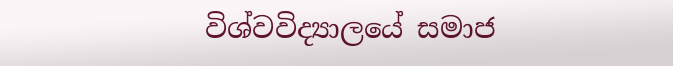විශ්වවිද්‍යාලයේ සමාජ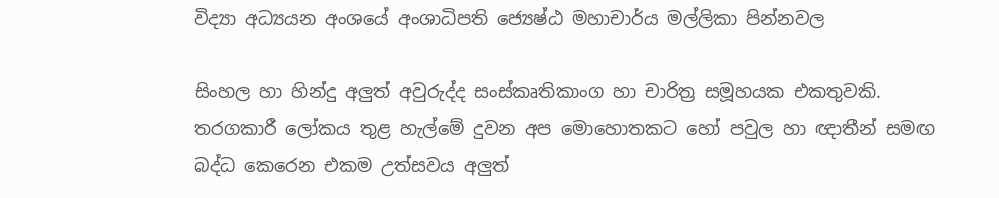විද්‍යා අධ්‍යයන අංශයේ අංශාධිපති ජ්‍යෙෂ්ඨ මහාචාර්ය මල්ලිකා පින්නවල

සිංහල හා හින්දු අලුත් අවුරුද්ද සංස්කෘතිකාංග හා චාරිත්‍ර සමූහයක එකතුවකි. තරගකාරී ලෝකය තුළ හැල්මේ දුවන අප මොහොතකට හෝ පවුල හා ඥාතීන් සමඟ බද්ධ කෙරෙන එකම උත්සවය අලුත්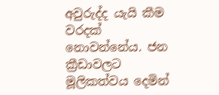අවුරුද්ද යැයි කීම වරදක් නොවන්නේය. ජන ක්‍රීඩාවලට මූලිකත්වය දෙමින්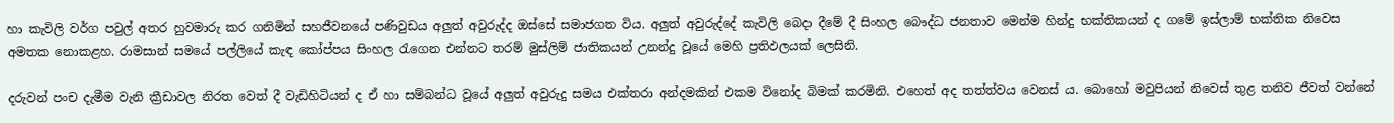හා කැවිලි වර්ග පවුල් අතර හුවමාරු කර ගනිමින් සහජීවනයේ පණිවුඩය අලුත් අවුරුද්ද ඔස්සේ සමාජගත විය. අලුත් අවුරුද්දේ කැවිලි බෙදා දීමේ දී සිංහල බෞද්ධ ජනතාව මෙන්ම හින්දු භක්තිකයන් ද ගමේ ඉස්ලාම් භක්තික නිවෙස අමතක නොකළහ. රාමසාන් සමයේ පල්ලියේ කැඳ කෝප්පය සිංහල රැගෙන එන්නට තරම් මුස්ලිම් ජාතිකයන් උනන්දු වූයේ මෙහි ප්‍රතිඵලයක් ලෙසිනි.

දරුවන් පංච දැමීම වැනි ක්‍රීඩාවල නිරත වෙත් දී වැඩිහිටියන් ද ඒ හා සම්බන්ධ වූයේ අලුත් අවුරුදු සමය එක්තරා අන්දමකින් එකම විනෝද බිමක් කරමිනි. එහෙත් අද තත්ත්වය වෙනස් ය. බොහෝ මවුපියන් නිවෙස් තුළ තනිව ජීවත් වන්නේ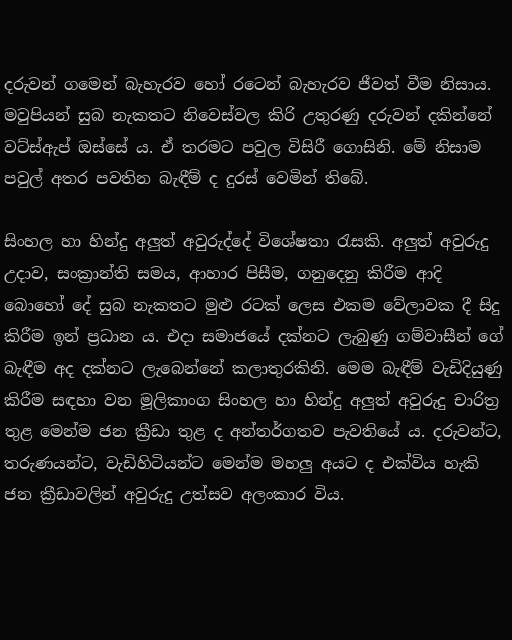දරුවන් ගමෙන් බැහැරව හෝ රටෙන් බැහැරව ජීවත් වීම නිසාය. මවුපියන් සුබ නැකතට නිවෙස්වල කිරි උතුරණු දරුවන් දකින්නේ වට්ස්ඇප් ඔස්සේ ය. ඒ තරමට පවුල විසිරී ගොසිනි. මේ නිසාම පවුල් අතර පවතින බැඳීම් ද දුරස් වෙමින් තිබේ.

සිංහල හා හින්දු අලුත් අවුරුද්දේ විශේෂතා රැසකි. අලුත් අවුරුදු උදාව, සංක්‍රාන්ති සමය, ආහාර පිසීම, ගනුදෙනු කිරීම ආදි බොහෝ දේ සුබ නැකතට මුළු රටක් ලෙස එකම වේලාවක දී සිදු කිරීම ඉන් ප්‍රධාන ය. එදා සමාජයේ දක්නට ලැබුණු ගම්වාසීන් ගේ බැඳීම අද දක්නට ලැබෙන්නේ කලාතුරකිනි. මෙම බැඳීම් වැඩිදියුණු කිරීම සඳහා වන මූලිකාංග සිංහල හා හින්දු අලුත් අවුරුදු චාරිත්‍ර තුළ මෙන්ම ජන ක්‍රීඩා තුළ ද අන්තර්ගතව පැවතියේ ය. දරුවන්ට, තරුණයන්ට, වැඩිහිටියන්ට මෙන්ම මහලු අයට ද එක්විය හැකි ජන ක්‍රීඩාවලින් අවුරුදු උත්සව අලංකාර විය.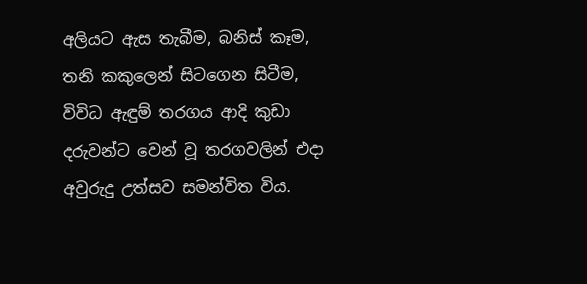අලියට ඇස තැබීම, බනිස් කෑම, තනි කකුලෙන් සිටගෙන සිටීම, විවිධ ඇඳුම් තරගය ආදි කුඩා දරුවන්ට වෙන් වූ තරගවලින් එදා අවුරුදු උත්සව සමන්විත විය.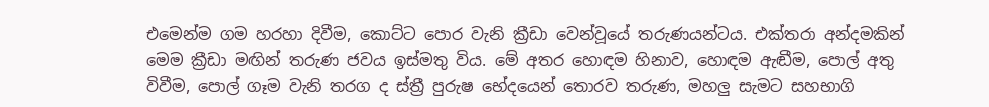එමෙන්ම ගම හරහා දිවීම, කොට්ට පොර වැනි ක්‍රීඩා වෙන්වූයේ තරුණයන්ටය. එක්තරා අන්දමකින් මෙම ක්‍රීඩා මඟින් තරුණ ජවය ඉස්මතු විය. මේ අතර හොඳම හිනාව, හොඳම ඇඬීම, පොල් අතු විවීම, පොල් ගෑම වැනි තරග ද ස්ත්‍රී පුරුෂ භේදයෙන් තොරව තරුණ, මහලු සැමට සහභාගි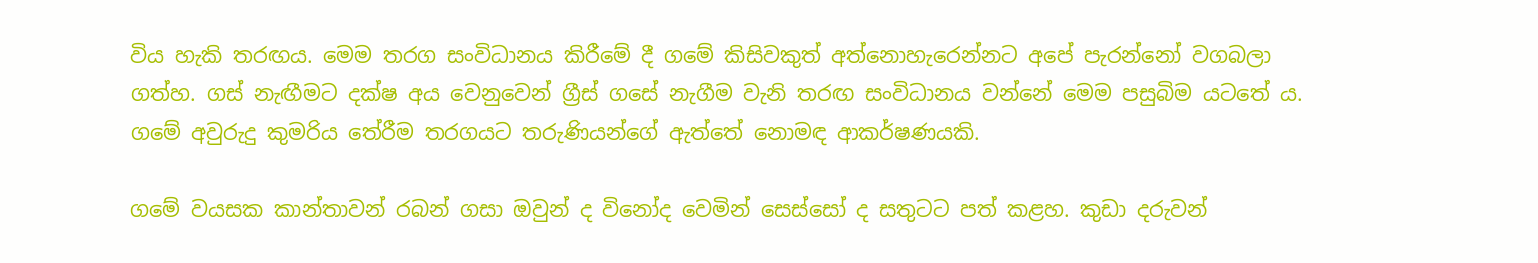විය හැකි තරඟය. මෙම තරග සංවිධානය කිරීමේ දී ගමේ කිසිවකුත් අත්නොහැරෙන්නට අපේ පැරන්නෝ වගබලා ගත්හ. ගස් නැඟීමට දක්ෂ අය වෙනුවෙන් ග්‍රීස් ගසේ නැගීම වැනි තරඟ සංවිධානය වන්නේ මෙම පසුබිම යටතේ ය. ගමේ අවුරුදු කුමරිය තේරීම තරගයට තරුණියන්ගේ ඇත්තේ නොමඳ ආකර්ෂණයකි.

ගමේ වයසක කාන්තාවන් රබන් ගසා ඔවුන් ද විනෝද වෙමින් සෙස්සෝ ද සතුටට පත් කළහ. කුඩා දරුවන්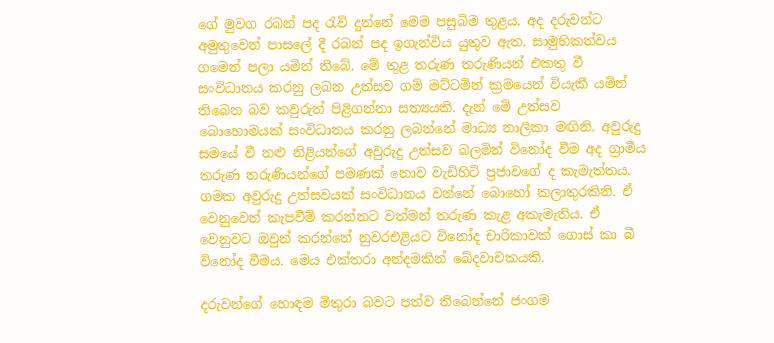ගේ මුවග රබන් පද රැව් දුන්නේ මෙම පසුබිම තුළය. අද දරුවන්ට අමුතුවෙන් පාසලේ දී රබන් පද ඉගැන්විය යුතුව ඇත. සාමුහිකත්වය ගමෙන් පලා යමින් තිබේ. මේ තුළ තරුණ තරුණියන් එකතු වී සංවිධානය කරනු ලබන උත්සව ගම් මට්ටමින් ක්‍රමයෙන් වියැකී යමින් තිබෙන බව කවුරුත් පිළිගන්නා සත්‍යයකි. දැන් මේ උත්සව බොහොමයක් සංවිධානය කරනු ලබන්නේ මාධ්‍ය නාලිකා මඟිනි. අවුරුදු සමයේ වී නළු නිළියන්ගේ අවුරුදු උත්සව බලමින් විනෝද වීම අද ග්‍රාමීය තරුණ තරුණියන්ගේ පමණක් නොව වැඩිහිටි ප්‍රජාවගේ ද කැමැත්තය. ගමක අවුරුදු උත්සවයක් සංවිධානය වන්නේ බොහෝ කලාතුරකිනි. ඒ වෙනුවෙන් කැපවීම් කරන්නට වත්මන් තරුණ කැළ අකැමැතිය. ඒ වෙනුවට ඔවුන් කරන්නේ නුවරඑළියට විනෝද චාරිකාවක් ගොස් කා බී විනෝද වීමය. මෙය එක්තරා අන්දමකින් ඛේදවාචකයකි.

දරුවන්ගේ හොඳම මිතුරා බවට පත්ව තිබෙන්නේ ජංගම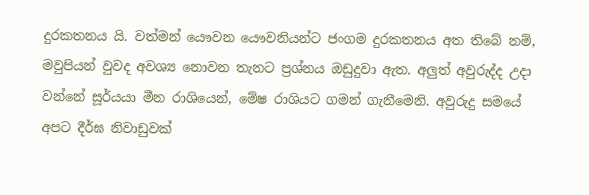දුරකතනය යි. වත්මන් යෞවන යෞවනියන්ට ජංගම දුරකතනය අත තිබේ නම්, මවුපියන් වුවද අවශ්‍ය නොවන තැනට ප්‍රශ්නය ඔඩුදුවා ඇත. අලුත් අවුරුද්ද උදා වන්නේ සූර්යයා මීන රාශියෙන්, මේෂ රාශියට ගමන් ගැනීමෙනි. අවුරුදු සමයේ අපට දීර්ඝ නිවාඩුවක්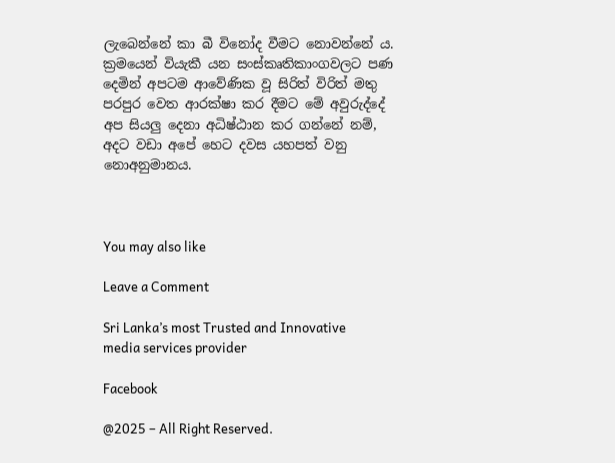ලැබෙන්නේ කා බී විනෝද වීමට නොවන්නේ ය. ක්‍රමයෙන් වියැකී යන සංස්කෘතිකාංගවලට පණ දෙමින් අපටම ආවේණික වූ සිරිත් විරිත් මතු පරපුර වෙත ආරක්ෂා කර දීමට මේ අවුරුද්දේ අප සියලු දෙනා අධිෂ්ඨාන කර ගන්නේ නම්, අදට වඩා අපේ හෙට දවස යහපත් වනු නොඅනුමානය.



You may also like

Leave a Comment

Sri Lanka’s most Trusted and Innovative media services provider

Facebook

@2025 – All Right Reserved.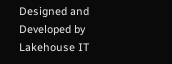Designed and Developed by Lakehouse IT